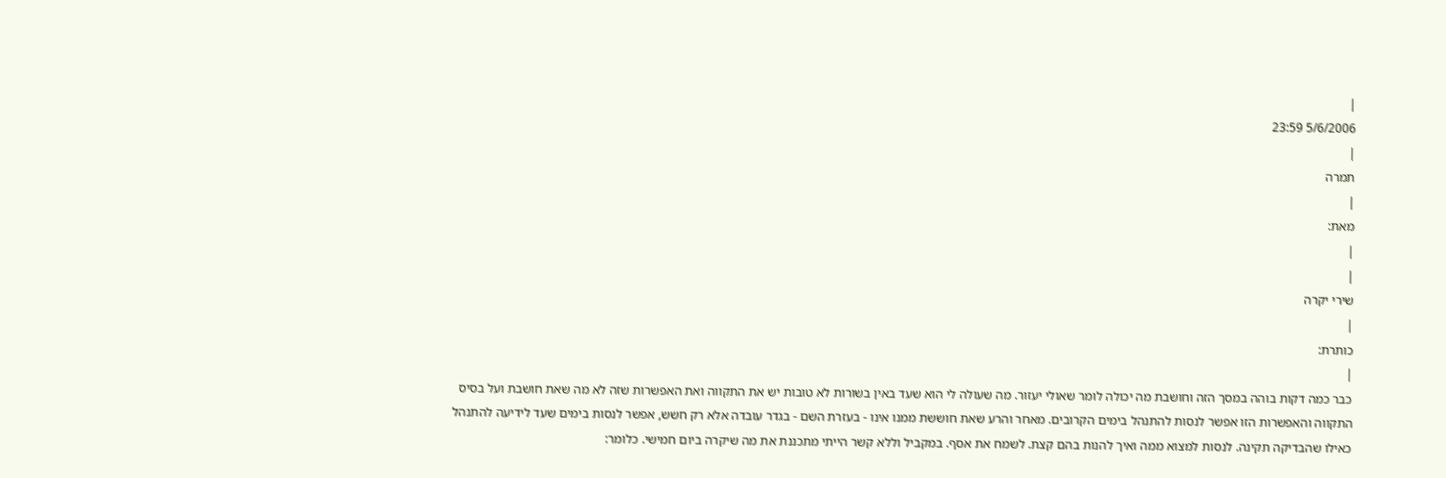|
5/6/2006 23:59
|
תמרה
|
מאת:
|
|
שירי יקרה
|
כותרת:
|
כבר כמה דקות בוהה במסך הזה וחושבת מה יכולה לומר שאולי יעזור. מה שעולה לי הוא שעד באין בשורות לא טובות יש את התקווה ואת האפשרות שזה לא מה שאת חושבת ועל בסיס התקווה והאפשרות הזו אפשר לנסות להתנהל בימים הקרובים. מאחר והרע שאת חוששת ממנו אינו - בעזרת השם - בגדר עובדה אלא רק חשש, אפשר לנסות בימים שעד לידיעה להתנהל כאילו שהבדיקה תקינה. לנסות למצוא ממה ואיך להנות בהם קצת. לשמח את אסף. במקביל וללא קשר הייתי מתכננת את מה שיקרה ביום חמישי. כלומר: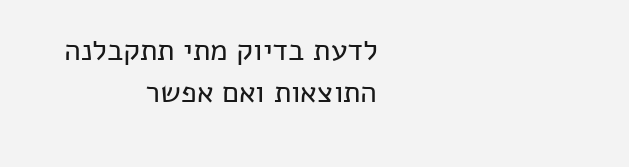לדעת בדיוק מתי תתקבלנה התוצאות ואם אפשר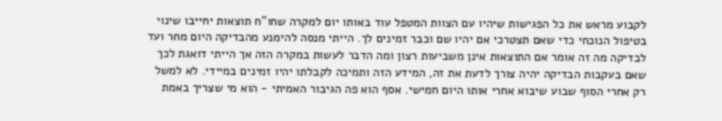לקבוע מראש את כל הפגישות שיהיו עם הצוות המטפל עוד באותו יום למקרה שחו"ח תוצאות יחייבו שינוי בטיפול הנוכחי כדי שאם תצטרכי אם יהיו שם וכבר זמינים לך. הייתי מנסה להימנע מהבדיקה היום מחר ועד לבדיקה מה זה אומר אם התוצאות אינן משביעות רצון ומה הדבר לעשות במקרה הזה אך הייתי דואגת לכך שאם בעקבות הבדיקה יהיה צורך לדעת את זה, המידע הזה ותמיכה לקבלתו יהיו זמינים במיידי. לא למשל רק אחרי הסוף שבוע שיבוא אחרי אותו היום חמישי. אסף הוא פה הגיבור האמיתי - הוא מי שצריך באמת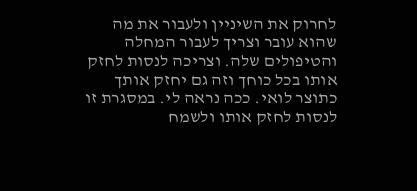לחרוק את השיניין ולעבור את מה שהוא עובר וצריך לעבור המחלה והטיפולים שלה. וצריכה לנסות לחזק אותו בכל כוחך וזה גם יחזק אותך כתוצר לואי. ככה נראה לי. במסגרת זו לנסות לחזק אותו ולשמח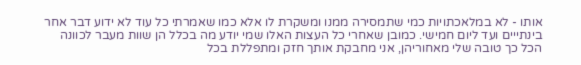אותו - לא במלאכתויות כמי שתמסירה ממנו ומשקרת לו אלא כמו שאמרתי כל עוד לא ידוע דבר אחר בינתייים ועד ליום חמישי. כמובן שאחרי כל העצות האלו שמי יודע מה בכלל הן שוות מעבר לכוונה הכל כך טובה שלי מאחוריהן, אני מחבקת אותך חזק ומתפללת בכל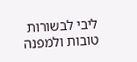ליבי לבשורות טובות ולמפנה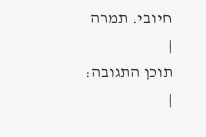חיובי. תמרה
|
תוכן התגובה:
|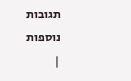תגובות נוספות
|